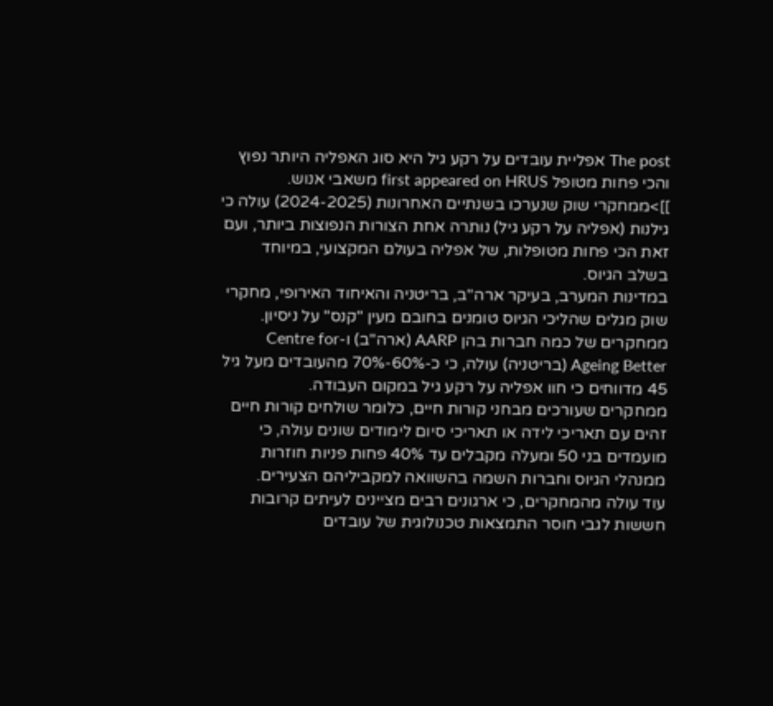The post אפליית עובדים על רקע גיל היא סוג האפליה היותר נפוץ והכי פחות מטופל first appeared on HRUS משאבי אנוש.
]]>ממחקרי שוק שנערכו בשנתיים האחרונות (2024-2025) עולה כי גילנות (אפליה על רקע גיל) נותרה אחת הצורות הנפוצות ביותר, ועם זאת הכי פחות מטופלות, של אפליה בעולם המקצועי, במיוחד בשלב הגיוס.
במדינות המערב, בעיקר ארה"ב, בריטניה והאיחוד האירופי, מחקרי שוק מגלים שהליכי הגיוס טומנים בחובם מעין "קנס" על ניסיון.
ממחקרים של כמה חברות בהן AARP (ארה"ב) ו-Centre for Ageing Better (בריטניה) עולה, כי כ-60%-70% מהעובדים מעל גיל 45 מדווחים כי חוו אפליה על רקע גיל במקום העבודה.
ממחקרים שעורכים מבחני קורות חיים, כלומר שולחים קורות חיים זהים עם תאריכי לידה או תאריכי סיום לימודים שונים עולה, כי מועמדים בני 50 ומעלה מקבלים עד 40% פחות פניות חוזרות ממנהלי הגיוס וחברות השמה בהשוואה למקביליהם הצעירים.
עוד עולה מהמחקרים, כי ארגונים רבים מציינים לעיתים קרובות חששות לגבי חוסר התמצאות טכנולוגית של עובדים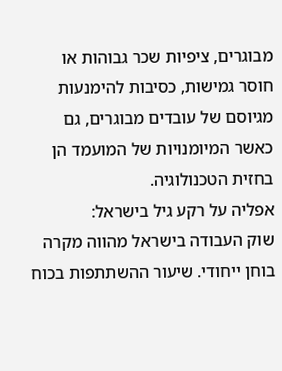מבוגרים, ציפיות שכר גבוהות או חוסר גמישות, כסיבות להימנעות מגיוסם של עובדים מבוגרים, גם כאשר המיומנויות של המועמד הן בחזית הטכנולוגיה.
אפליה על רקע גיל בישראל:
שוק העבודה בישראל מהווה מקרה בוחן ייחודי. שיעור ההשתתפות בכוח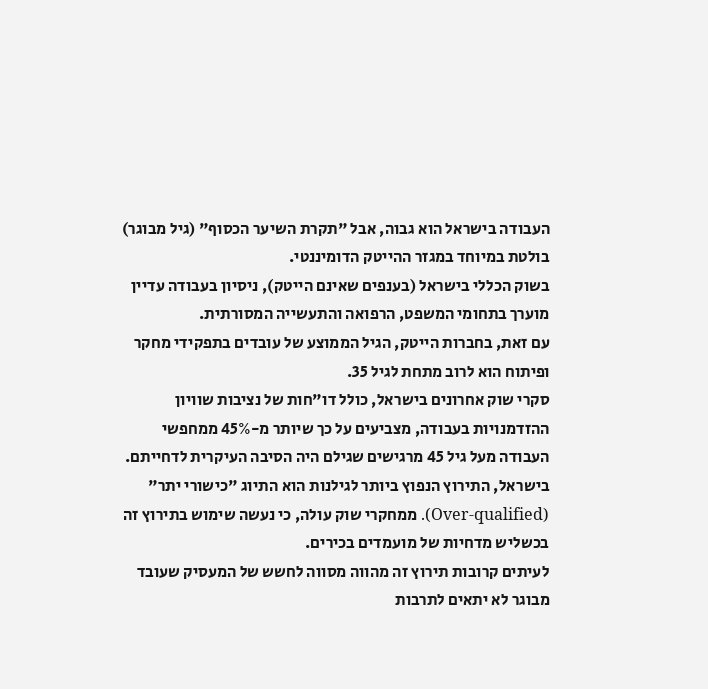העבודה בישראל הוא גבוה, אבל "תקרת השיער הכסוף" (גיל מבוגר) בולטת במיוחד במגזר ההייטק הדומיננטי.
בשוק הכללי בישראל (בענפים שאינם הייטק), ניסיון בעבודה עדיין מוערך בתחומי המשפט, הרפואה והתעשייה המסורתית.
עם זאת, בחברות הייטק, הגיל הממוצע של עובדים בתפקידי מחקר ופיתוח הוא לרוב מתחת לגיל 35.
סקרי שוק אחרונים בישראל, כולל דו"חות של נציבות שוויון ההזדמנויות בעבודה, מצביעים על כך שיותר מ-45% ממחפשי העבודה מעל גיל 45 מרגישים שגילם היה הסיבה העיקרית לדחייתם.
בישראל, התירוץ הנפוץ ביותר לגילנות הוא התיוג "כישורי יתר" (Over-qualified). ממחקרי שוק עולה, כי נעשה שימוש בתירוץ זה בכשליש מדחיות של מועמדים בכירים.
לעיתים קרובות תירוץ זה מהווה מסווה לחשש של המעסיק שעובד מבוגר לא יתאים לתרבות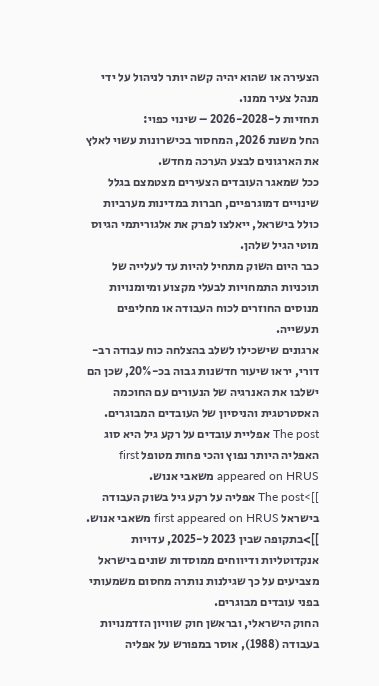הצעירה או שהוא יהיה קשה יותר לניהול על ידי מנהל צעיר ממנו.
תחזיות ל-2026-2028 – שינוי כפוי:
החל משנת 2026, המחסור בכישרונות עשוי לאלץ את הארגונים לבצע הערכה מחדש.
ככל שמאגר העובדים הצעירים מצטמצם בגלל שינויים דמוגרפיים, חברות במדינות מערביות כולל בישראל, ייאלצו לפרק את אלגוריתמי הגיוס מוטי הגיל שלהן.
כבר היום השוק מתחיל להיות עד לעלייה של תוכניות התמחויות לבעלי מקצוע ומיומנויות מנוסים החוזרים לכוח העבודה או מחליפים תעשייה.
ארגונים שישכילו לשלב בהצלחה כוח עבודה רב-דורי, יראו שיעור חדשנות גבוה בכ-20%, שכן הם ישלבו את האנרגיה של הנעורים עם החוכמה האסטרטגית והניסיון של העובדים המבוגרים.
The post אפליית עובדים על רקע גיל היא סוג האפליה היותר נפוץ והכי פחות מטופל first appeared on HRUS משאבי אנוש.
]]>The post אפליה על רקע גיל בשוק העבודה בישראל first appeared on HRUS משאבי אנוש.
]]>בתקופה שבין 2023 ל-2025, עדויות אנקדוטליות ודיווחים ממוסדות שונים בישראל מצביעים על כך שגילנות נותרה מחסום משמעותי בפני עובדים מבוגרים.
החוק הישראלי, ובראשן חוק שוויון הזדמנויות בעבודה (1988), אוסר במפורש על אפליה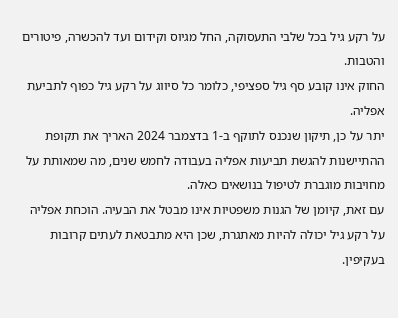על רקע גיל בכל שלבי התעסוקה, החל מגיוס וקידום ועד להכשרה, פיטורים והטבות.
החוק אינו קובע סף גיל ספציפי, כלומר כל סיווג על רקע גיל כפוף לתביעת אפליה.
יתר על כן, תיקון שנכנס לתוקף ב-1 בדצמבר 2024 האריך את תקופת ההתיישנות להגשת תביעות אפליה בעבודה לחמש שנים, מה שמאותת על מחויבות מוגברת לטיפול בנושאים כאלה.
עם זאת, קיומן של הגנות משפטיות אינו מבטל את הבעיה. הוכחת אפליה על רקע גיל יכולה להיות מאתגרת, שכן היא מתבטאת לעתים קרובות בעקיפין.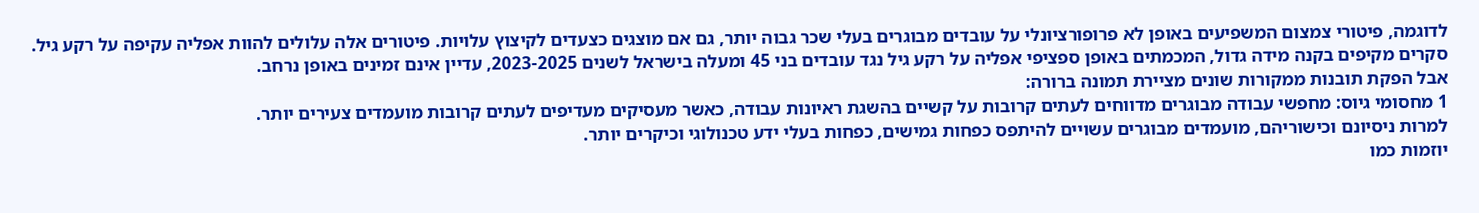לדוגמה, פיטורי צמצום המשפיעים באופן לא פרופורציונלי על עובדים מבוגרים בעלי שכר גבוה יותר, גם אם מוצגים כצעדים לקיצוץ עלויות. פיטורים אלה עלולים להוות אפליה עקיפה על רקע גיל.
סקרים מקיפים בקנה מידה גדול, המכמתים באופן ספציפי אפליה על רקע גיל נגד עובדים בני 45 ומעלה בישראל לשנים 2023-2025, עדיין אינם זמינים באופן נרחב.
אבל הפקת תובנות ממקורות שונים מציירת תמונה ברורה:
1 מחסומי גיוס: מחפשי עבודה מבוגרים מדווחים לעתים קרובות על קשיים בהשגת ראיונות עבודה, כאשר מעסיקים מעדיפים לעתים קרובות מועמדים צעירים יותר.
למרות ניסיונם וכישוריהם, מועמדים מבוגרים עשויים להיתפס כפחות גמישים, כפחות בעלי ידע טכנולוגי וכיקרים יותר.
יוזמות כמו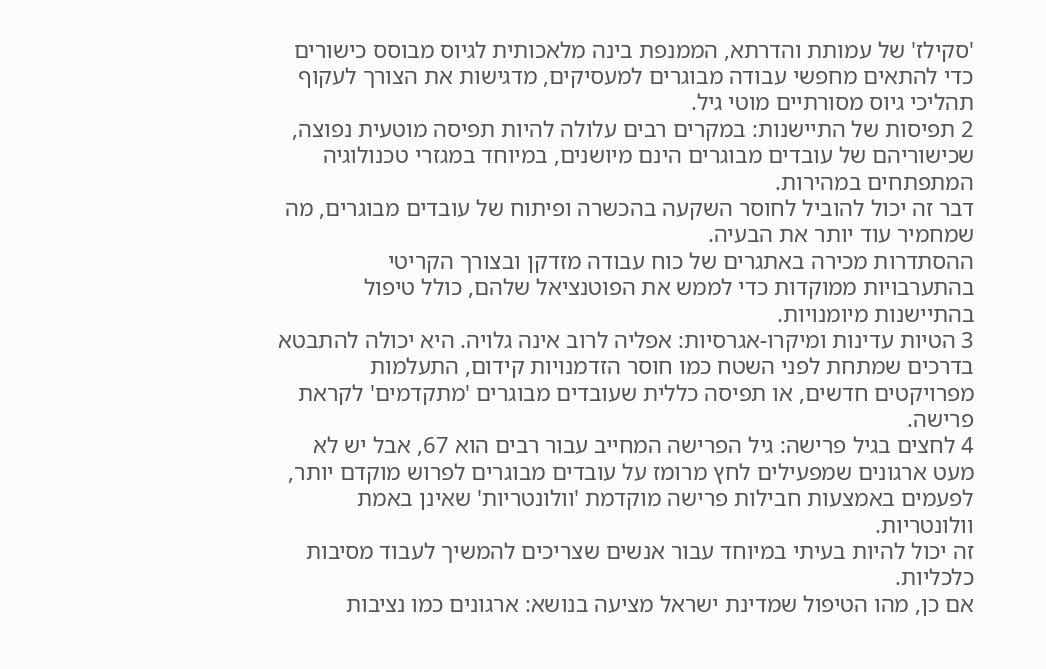'סקילז' של עמותת והדרתא, הממנפת בינה מלאכותית לגיוס מבוסס כישורים כדי להתאים מחפשי עבודה מבוגרים למעסיקים, מדגישות את הצורך לעקוף תהליכי גיוס מסורתיים מוטי גיל.
2 תפיסות של התיישנות: במקרים רבים עלולה להיות תפיסה מוטעית נפוצה, שכישוריהם של עובדים מבוגרים הינם מיושנים, במיוחד במגזרי טכנולוגיה המתפתחים במהירות.
דבר זה יכול להוביל לחוסר השקעה בהכשרה ופיתוח של עובדים מבוגרים, מה שמחמיר עוד יותר את הבעיה.
ההסתדרות מכירה באתגרים של כוח עבודה מזדקן ובצורך הקריטי בהתערבויות ממוקדות כדי לממש את הפוטנציאל שלהם, כולל טיפול בהתיישנות מיומנויות.
3 הטיות עדינות ומיקרו-אגרסיות: אפליה לרוב אינה גלויה. היא יכולה להתבטא בדרכים שמתחת לפני השטח כמו חוסר הזדמנויות קידום, התעלמות מפרויקטים חדשים, או תפיסה כללית שעובדים מבוגרים 'מתקדמים' לקראת פרישה.
4 לחצים בגיל פרישה: גיל הפרישה המחייב עבור רבים הוא 67, אבל יש לא מעט ארגונים שמפעילים לחץ מרומז על עובדים מבוגרים לפרוש מוקדם יותר, לפעמים באמצעות חבילות פרישה מוקדמת 'וולונטריות' שאינן באמת וולונטריות.
זה יכול להיות בעיתי במיוחד עבור אנשים שצריכים להמשיך לעבוד מסיבות כלכליות.
אם כן, מהו הטיפול שמדינת ישראל מציעה בנושא: ארגונים כמו נציבות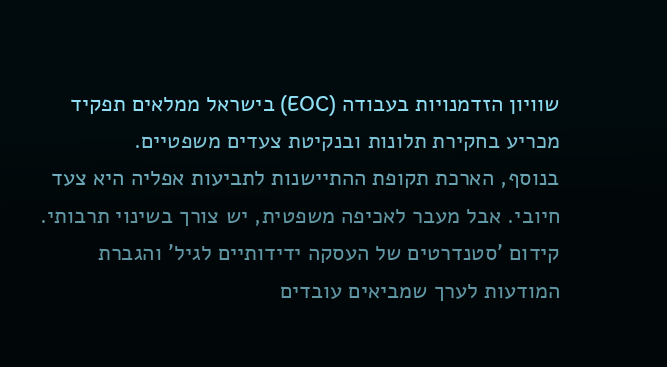שוויון הזדמנויות בעבודה (EOC) בישראל ממלאים תפקיד מכריע בחקירת תלונות ובנקיטת צעדים משפטיים.
בנוסף, הארכת תקופת ההתיישנות לתביעות אפליה היא צעד חיובי. אבל מעבר לאכיפה משפטית, יש צורך בשינוי תרבותי.
קידום 'סטנדרטים של העסקה ידידותיים לגיל' והגברת המודעות לערך שמביאים עובדים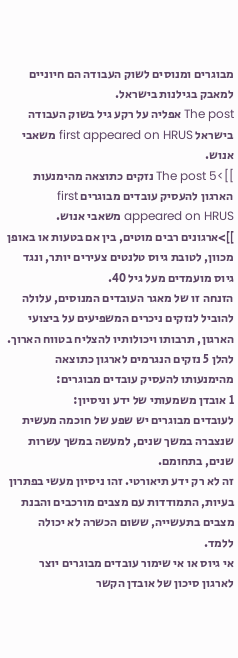מבוגרים ומנוסים לשוק העבודה הם חיוניים למאבק בגילנות בישראל.
The post אפליה על רקע גיל בשוק העבודה בישראל first appeared on HRUS משאבי אנוש.
]]>The post 5 נזקים כתוצאה מהימנעות הארגון להעסיק עובדים מבוגרים first appeared on HRUS משאבי אנוש.
]]>ארגונים רבים מוטים, בין אם בטעות או באופן מכוון, לטובת גיוס טלנטים צעירים יותר, ונגד גיוס מועמדים מעל גיל 40.
הזנחה זו של מאגר העובדים המנוסים, עלולה להוביל לנזקים ניכרים המשפיעים על ביצועי הארגון, תרבותו ויכולותיו להצליח בטווח הארוך.
להלן 5 נזקים הנגרמים לארגון כתוצאה מהימנעותו להעסיק עובדים מבוגרים:
1 אובדן משמעותי של ידע וניסיון:
לעובדים מבוגרים יש שפע של חוכמה מעשית שנצברה במשך שנים, למעשה במשך עשרות שנים, בתחומם.
זה לא רק ידע תיאורטי. זהו ניסיון מעשי בפתרון בעיות, התמודדות עם מצבים מורכבים והבנת מצבים בתעשייה, ששום הכשרה לא יכולה ללמד.
אי גיוס או אי שימור עובדים מבוגרים יוצר לארגון סיכון של אובדן הקשר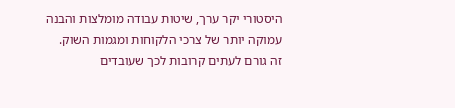היסטורי יקר ערך, שיטות עבודה מומלצות והבנה עמוקה יותר של צרכי הלקוחות ומגמות השוק.
זה גורם לעתים קרובות לכך שעובדים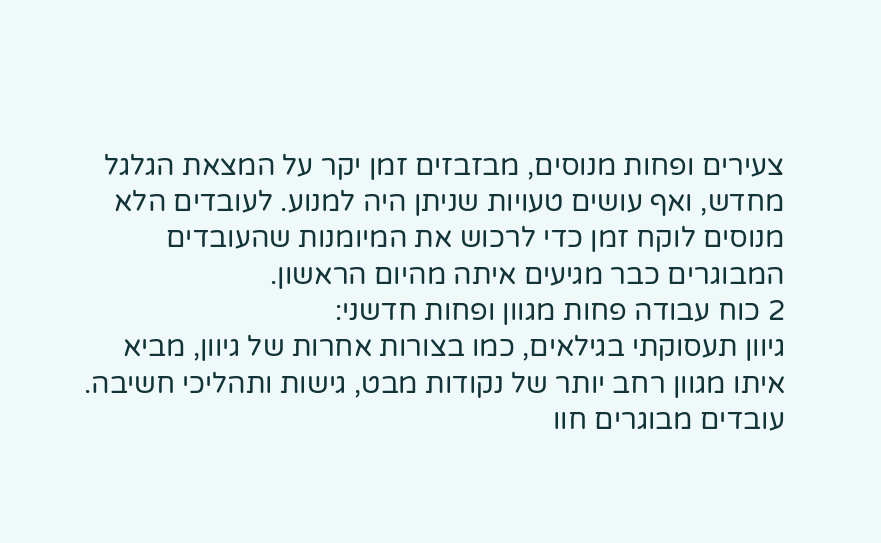צעירים ופחות מנוסים, מבזבזים זמן יקר על המצאת הגלגל מחדש, ואף עושים טעויות שניתן היה למנוע. לעובדים הלא מנוסים לוקח זמן כדי לרכוש את המיומנות שהעובדים המבוגרים כבר מגיעים איתה מהיום הראשון.
2 כוח עבודה פחות מגוון ופחות חדשני:
גיוון תעסוקתי בגילאים, כמו בצורות אחרות של גיוון, מביא איתו מגוון רחב יותר של נקודות מבט, גישות ותהליכי חשיבה.
עובדים מבוגרים חוו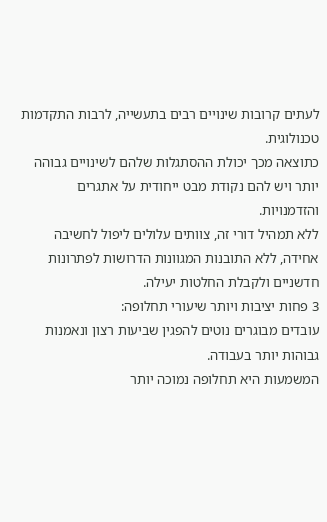לעתים קרובות שינויים רבים בתעשייה, לרבות התקדמות טכנולוגית.
כתוצאה מכך יכולת ההסתגלות שלהם לשינויים גבוהה יותר ויש להם נקודת מבט ייחודית על אתגרים והזדמנויות.
ללא תמהיל דורי זה, צוותים עלולים ליפול לחשיבה אחידה, ללא התובנות המגוונות הדרושות לפתרונות חדשניים ולקבלת החלטות יעילה.
3 פחות יציבות ויותר שיעורי תחלופה:
עובדים מבוגרים נוטים להפגין שביעות רצון ונאמנות גבוהות יותר בעבודה.
המשמעות היא תחלופה נמוכה יותר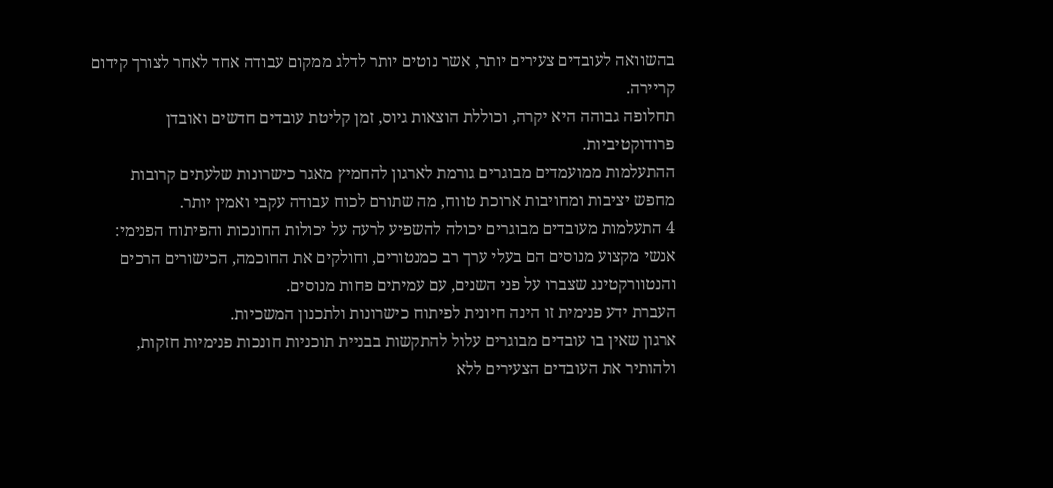בהשוואה לעובדים צעירים יותר, אשר נוטים יותר לדלג ממקום עבודה אחד לאחר לצורך קידום קריירה.
תחלופה גבוהה היא יקרה, וכוללת הוצאות גיוס, זמן קליטת עובדים חדשים ואובדן פרודוקטיביות.
ההתעלמות ממועמדים מבוגרים גורמת לארגון להחמיץ מאגר כישרונות שלעתים קרובות מחפש יציבות ומחויבות ארוכת טווח, מה שתורם לכוח עבודה עקבי ואמין יותר.
4 התעלמות מעובדים מבוגרים יכולה להשפיע לרעה על יכולות החונכות והפיתוח הפנימי:
אנשי מקצוע מנוסים הם בעלי ערך רב כמנטורים, וחולקים את החוכמה, הכישורים הרכים והנטוורקטינג שצברו על פני השנים, עם עמיתים פחות מנוסים.
העברת ידע פנימית זו הינה חיונית לפיתוח כישרונות ולתכנון המשכיות.
ארגון שאין בו עובדים מבוגרים עלול להתקשות בבניית תוכניות חונכות פנימיות חזקות, ולהותיר את העובדים הצעירים ללא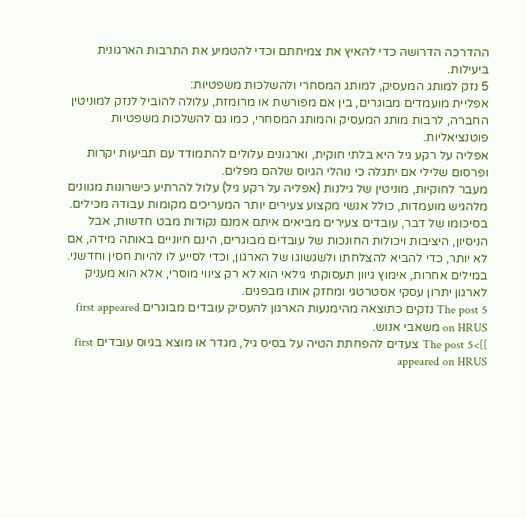ההדרכה הדרושה כדי להאיץ את צמיחתם וכדי להטמיע את התרבות הארגונית ביעילות.
5 נזק למותג המעסיק, למותג המסחרי ולהשלכות משפטיות:
אפליית מועמדים מבוגרים, בין אם מפורשת או מרומזת, עלולה להוביל לנזק למוניטין החברה, לרבות מותג המעסיק והמותג המסחרי, כמו גם להשלכות משפטיות פוטנציאליות.
אפליה על רקע גיל היא בלתי חוקית, וארגונים עלולים להתמודד עם תביעות יקרות ופרסום שלילי אם יתגלה כי נוהלי הגיוס שלהם מפלים.
מעבר לחוקיות, מוניטין של גילנות (אפליה על רקע גיל) עלול להרתיע כישרונות מגוונים מלהגיש מועמדות, כולל אנשי מקצוע צעירים יותר המעריכים מקומות עבודה מכילים.
בסיכומו של דבר, עובדים צעירים מביאים איתם אמנם נקודות מבט חדשות, אבל הניסיון, היציבות ויכולות החונכות של עובדים מבוגרים, הינם חיוניים באותה מידה, אם לא יותר, כדי להביא להצלחתו ולשגשוגו של הארגון, וכדי לסייע לו להיות חסין וחדשני.
במילים אחרות, אימוץ גיוון תעסוקתי גילאי הוא לא רק ציווי מוסרי, אלא הוא מעניק לארגון יתרון עסקי אסטרטגי ומחזק אותו מבפנים.
The post 5 נזקים כתוצאה מהימנעות הארגון להעסיק עובדים מבוגרים first appeared on HRUS משאבי אנוש.
]]>The post 5 צעדים להפחתת הטיה על בסיס גיל, מגדר או מוצא בגיוס עובדים first appeared on HRUS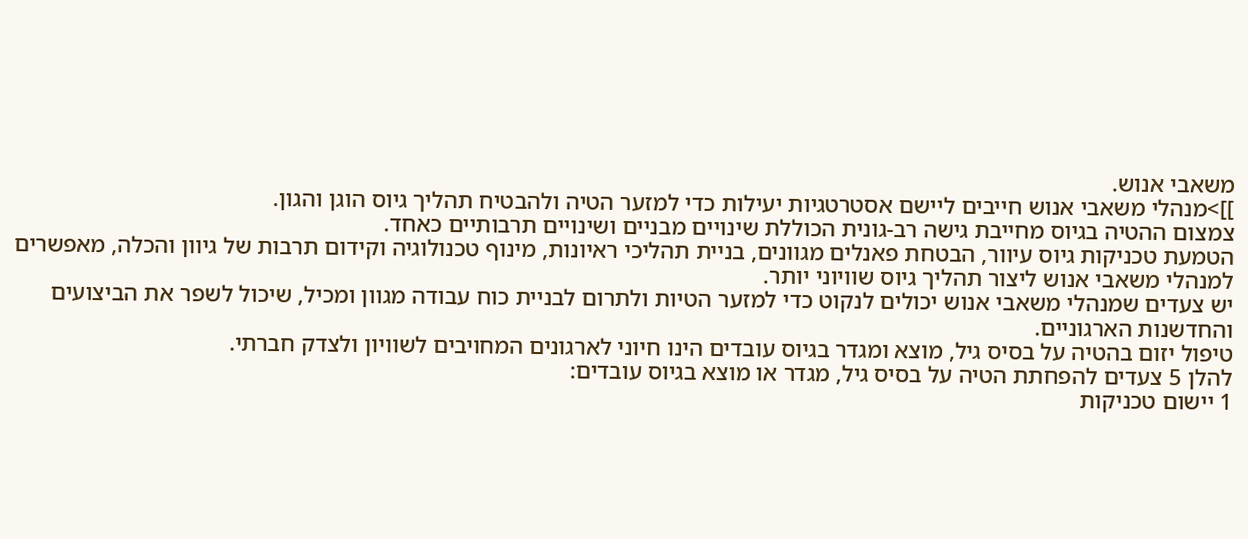משאבי אנוש.
]]>מנהלי משאבי אנוש חייבים ליישם אסטרטגיות יעילות כדי למזער הטיה ולהבטיח תהליך גיוס הוגן והגון.
צמצום ההטיה בגיוס מחייבת גישה רב-גונית הכוללת שינויים מבניים ושינויים תרבותיים כאחד.
הטמעת טכניקות גיוס עיוור, הבטחת פאנלים מגוונים, בניית תהליכי ראיונות, מינוף טכנולוגיה וקידום תרבות של גיוון והכלה, מאפשרים למנהלי משאבי אנוש ליצור תהליך גיוס שוויוני יותר.
יש צעדים שמנהלי משאבי אנוש יכולים לנקוט כדי למזער הטיות ולתרום לבניית כוח עבודה מגוון ומכיל, שיכול לשפר את הביצועים והחדשנות הארגוניים.
טיפול יזום בהטיה על בסיס גיל, מוצא ומגדר בגיוס עובדים הינו חיוני לארגונים המחויבים לשוויון ולצדק חברתי.
להלן 5 צעדים להפחתת הטיה על בסיס גיל, מגדר או מוצא בגיוס עובדים:
1 יישום טכניקות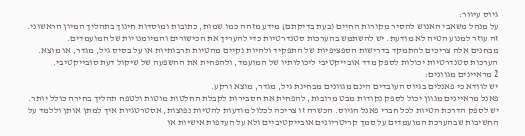גיוס עיוור:
על מנהל משאבי האנוש להסיר מקורות החיים (בעת בדיקתם) מידע מזהה כמו שמות, כתובות ומוסדות חינוך בתהליך המיון הראשוני.
זה עוזר למנוע הטיה לא מודעת. יש להשתמש בהערכות סטנדרטיות כדי להעריך את הכישורים והמיומנויות של המועמדים.
מבחנים אלה צריכים להתמקד בדרישות הספציפיות של התפקיד ולהיות נקיים מהטיות תרבותיות או על בסיס גיל, מגדר, או מוצא.
הערכות סטנדרטיות יכולות לספק מדד אובייקטיבי ליכולותיו של המועמד, ולהפחית את ההשפעה של שיקול דעת סובייקטיבי.
2 מראיינים מגוונים:
יש לוודא כי פאנלים בגיוס העובדים הינם מגוונים מבחינת גיל, מגדר, מוצא ורקע.
פאנל מראיינים מגוון יכול לספק נקודות מבט מרובות, להפחית את הסבירות לקבלת החלטות מוטות ולטפח תהליך בחירה כולל יותר.
יש לספק הדרכת הטיות לכל חברי פאנל הגיוס. הכשרה זו צריכה לכלול מודעות להטיות נפוצות, אסטרטגיות איך למתן אותן וללמד על החשיבות שבהערכת המועמדים על סמך קריטריונים אובייקטיביים ולא על העדפות אישיות או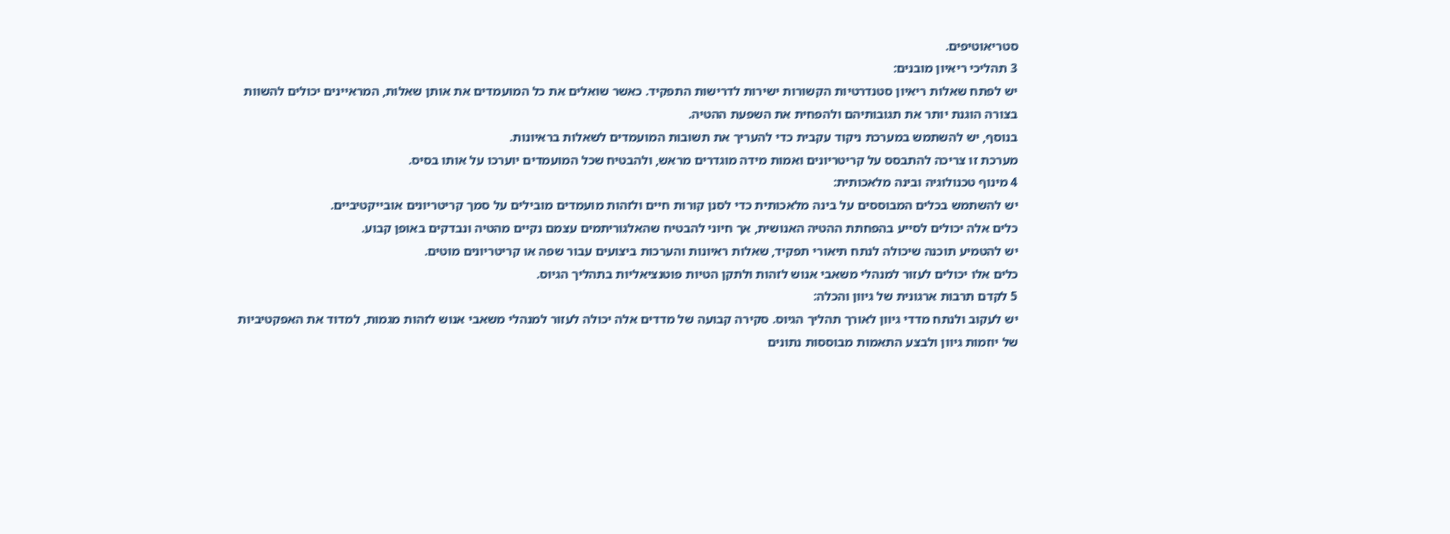סטריאוטיפים.
3 תהליכי ריאיון מובנים:
יש לפתח שאלות ריאיון סטנדרטיות הקשורות ישירות לדרישות התפקיד. כאשר שואלים את כל המועמדים את אותן שאלות, המראיינים יכולים להשוות בצורה הוגנת יותר את תגובותיהם ולהפחית את השפעת ההטיה.
בנוסף, יש להשתמש במערכת ניקוד עקבית כדי להעריך את תשובות המועמדים לשאלות בראיונות.
מערכת זו צריכה להתבסס על קריטריונים ואמות מידה מוגדרים מראש, ולהבטיח שכל המועמדים יוערכו על אותו בסיס.
4 מינוף טכנולוגיה ובינה מלאכותית:
יש להשתמש בכלים המבוססים על בינה מלאכותית כדי לסנן קורות חיים ולזהות מועמדים מובילים על סמך קריטריונים אובייקטיביים.
כלים אלה יכולים לסייע בהפחתת ההטיה האנושית, אך חיוני להבטיח שהאלגוריתמים עצמם נקיים מהטיה ונבדקים באופן קבוע.
יש להטמיע תוכנה שיכולה לנתח תיאורי תפקיד, שאלות ראיונות והערכות ביצועים עבור שפה או קריטריונים מוטים.
כלים אלו יכולים לעזור למנהלי משאבי אנוש לזהות ולתקן הטיות פוטנציאליות בתהליך הגיוס.
5 לקדם תרבות ארגונית של גיוון והכלה:
יש לעקוב ולנתח מדדי גיוון לאורך תהליך הגיוס. סקירה קבועה של מדדים אלה יכולה לעזור למנהלי משאבי אנוש לזהות מגמות, למדוד את האפקטיביות של יוזמות גיוון ולבצע התאמות מבוססות נתונים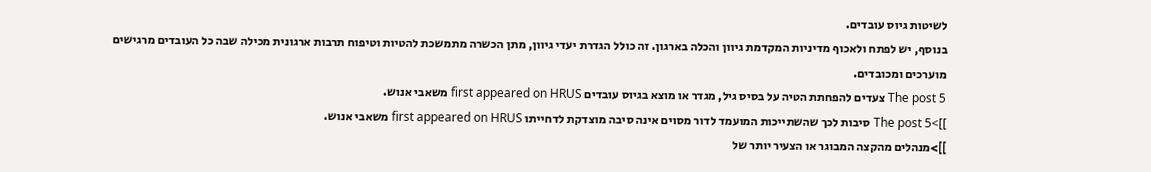לשיטות גיוס עובדים.
בנוסף, יש לפתח ולאכוף מדיניות המקדמת גיוון והכלה בארגון. זה כולל הגדרת יעדי גיוון, מתן הכשרה מתמשכת להטיות וטיפוח תרבות ארגונית מכילה שבה כל העובדים מרגישים מוערכים ומכובדים.
The post 5 צעדים להפחתת הטיה על בסיס גיל, מגדר או מוצא בגיוס עובדים first appeared on HRUS משאבי אנוש.
]]>The post 5 סיבות לכך שהשתייכות המועמד לדור מסוים אינה סיבה מוצדקת לדחייתו first appeared on HRUS משאבי אנוש.
]]>מנהלים מהקצה המבוגר או הצעיר יותר של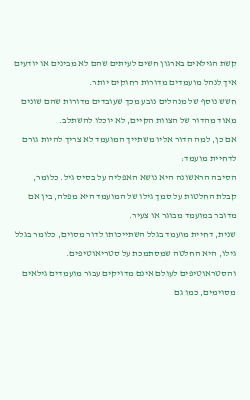קשת הגילאים בארגון חשים לעיתים שהם לא מבינים או יודעים איך לנהל מועמדים מדורות רחוקים יותר.
חשש נוסף של מנהלים נובע מכך שעובדים מדורות שהם שונים מאוד מהדור של הצוות הקיים, לא יוכלו להשתלב.
אם כן, למה הדור אליו משתייך המועמד לא צריך להיות גורם לדחיית מועמד:
הסיבה הראשונה היא נושא האפליה על בסיס גיל. כלומר, קבלת החלטות על סמך גילו של המועמד היא מפלה, בין אם מדובר במועמד מבוגר או צעיר.
שנית, דחיית מועמד בגלל השתייכותו לדור מסוים, כלומר בגלל גילו, היא החלטה שמסתמכת על סטריאוטיפים.
והסטראוטיפים לעולם אינם מדויקים עבור מועמדים גילאים מסוימים, כמו גם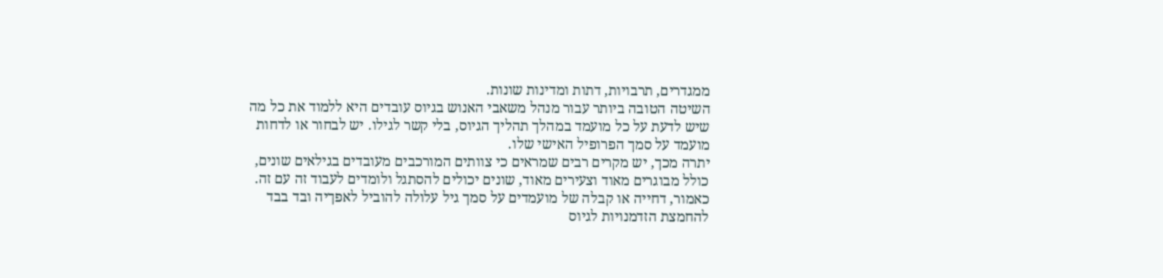ממגדרים, תרבויות, דתות ומדינות שונות.
השיטה הטובה ביותר עבור מנהל משאבי האנוש בגיוס עובדים היא ללמוד את כל מה שיש לדעת על כל מועמד במהלך תהליך הגיוס, בלי קשר לגילו. יש לבחור או לדחות מועמד על סמך הפרופיל האישי שלו.
יתרה מכך, יש מקרים רבים שמראים כי צוותים המורכבים מעובדים בגילאים שונים, כולל מבוגרים מאוד וצעירים מאוד, שונים יכולים להסתגל ולומדים לעבוד זה עם זה.
כאמור, דחייה או קבלה של מועמדים על סמך גיל עלולה להוביל לאפךיה ובד בבד להחמצת הזדמנויות לגיוס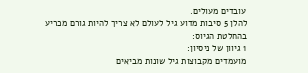עובדים מעולים.
להלן 5 סיבות מדוע גיל לעולם לא צריך להיות גורם מכריע בהחלטת הגיוס:
1 גיוון של ניסיון:
מועמדים מקבוצות גיל שונות מביאים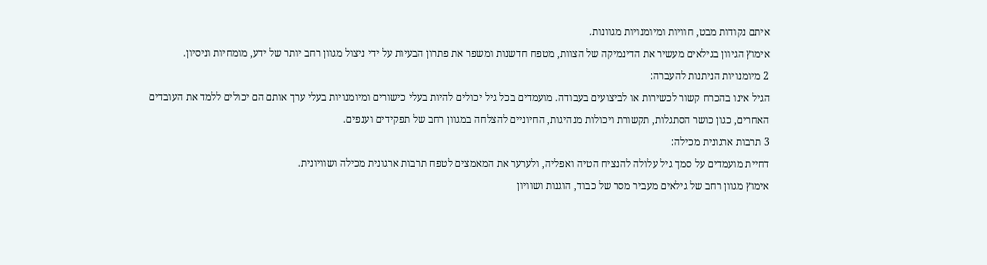איתם נקודות מבט, חוויות ומיומנויות מגוונות.
אימוץ הגיוון בגילאים מעשיר את הדינמיקה של הצוות, מטפח חדשנות ומשפר את פתרון הבעיות על ידי ניצול מגוון רחב יותר של ידע, מומחיות וניסיון.
2 מיומנויות הניתנות להעברה:
הגיל אינו בהכרח קשור לכשירות או לביצועים בעבודה. מועמדים בכל גיל יכולים להיות בעלי כישורים ומיומנויות בעלי ערך אותם הם יכולים ללמד את העובדים האחרים, כגון כושר הסתגלות, תקשורת ויכולות מנהיגות, החיוניים להצלחה במגוון רחב של תפקידים וענפים.
3 תרבות ארגונית מכילה:
דחיית מועמדים על סמך גיל עלולה להנציח הטיה ואפליה, ולערער את המאמצים לטפח תרבות ארגונית מכילה ושוויונית.
אימוץ מגוון רחב של גילאים מעביר מסר של כבוד, הוגנות ושוויון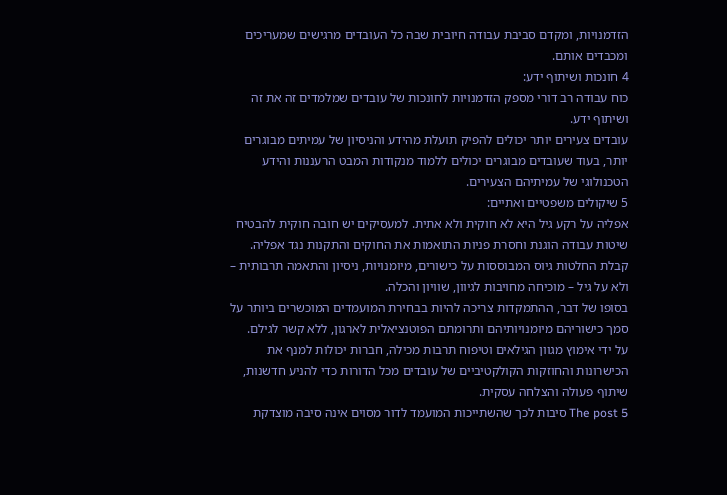הזדמנויות, ומקדם סביבת עבודה חיובית שבה כל העובדים מרגישים שמעריכים ומכבדים אותם.
4 חונכות ושיתוף ידע:
כוח עבודה רב דורי מספק הזדמנויות לחונכות של עובדים שמלמדים זה את זה ושיתוף ידע.
עובדים צעירים יותר יכולים להפיק תועלת מהידע והניסיון של עמיתים מבוגרים יותר, בעוד שעובדים מבוגרים יכולים ללמוד מנקודות המבט הרעננות והידע הטכנולוגי של עמיתיהם הצעירים.
5 שיקולים משפטיים ואתיים:
אפליה על רקע גיל היא לא חוקית ולא אתית. למעסיקים יש חובה חוקית להבטיח שיטות עבודה הוגנת וחסרת פניות התואמות את החוקים והתקנות נגד אפליה.
קבלת החלטות גיוס המבוססות על כישורים, מיומנויות, ניסיון והתאמה תרבותית – ולא על גיל – מוכיחה מחויבות לגיוון, שוויון והכלה.
בסופו של דבר, ההתמקדות צריכה להיות בבחירת המועמדים המוכשרים ביותר על סמך כישוריהם מיומנויותיהם ותרומתם הפוטנציאלית לארגון, ללא קשר לגילם.
על ידי אימוץ מגוון הגילאים וטיפוח תרבות מכילה, חברות יכולות למנף את הכישרונות והחוזקות הקולקטיביים של עובדים מכל הדורות כדי להניע חדשנות, שיתוף פעולה והצלחה עסקית.
The post 5 סיבות לכך שהשתייכות המועמד לדור מסוים אינה סיבה מוצדקת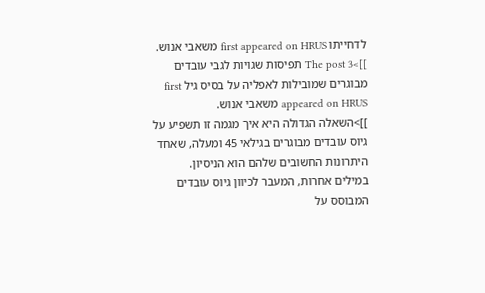לדחייתו first appeared on HRUS משאבי אנוש.
]]>The post 3 תפיסות שגויות לגבי עובדים מבוגרים שמובילות לאפליה על בסיס גיל first appeared on HRUS משאבי אנוש.
]]>השאלה הגדולה היא איך מגמה זו תשפיע על גיוס עובדים מבוגרים בגילאי 45 ומעלה, שאחד היתרונות החשובים שלהם הוא הניסיון.
במילים אחרות, המעבר לכיוון גיוס עובדים המבוסס על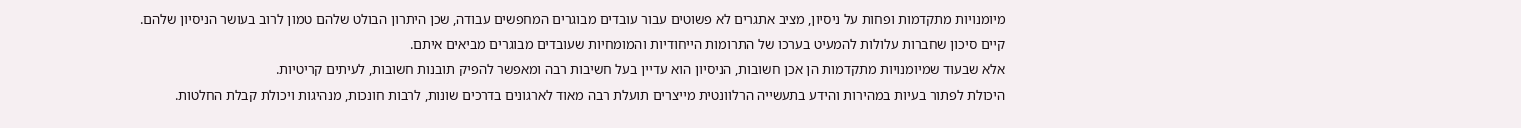מיומנויות מתקדמות ופחות על ניסיון, מציב אתגרים לא פשוטים עבור עובדים מבוגרים המחפשים עבודה, שכן היתרון הבולט שלהם טמון לרוב בעושר הניסיון שלהם.
קיים סיכון שחברות עלולות להמעיט בערכו של התרומות הייחודיות והמומחיות שעובדים מבוגרים מביאים איתם.
אלא שבעוד שמיומנויות מתקדמות הן אכן חשובות, הניסיון הוא עדיין בעל חשיבות רבה ומאפשר להפיק תובנות חשובות, לעיתים קריטיות.
היכולת לפתור בעיות במהירות והידע בתעשייה הרלוונטית מייצרים תועלת רבה מאוד לארגונים בדרכים שונות, לרבות חונכות, מנהיגות ויכולת קבלת החלטות.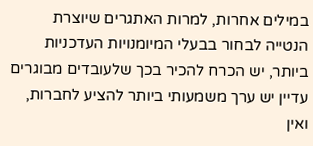במילים אחרות, למרות האתגרים שיוצרת הנטייה לבחור בבעלי המיומנויות העדכניות ביותר, יש הכרח להכיר בכך שלעובדים מבוגרים עדיין יש ערך משמעותי ביותר להציע לחברות, ואין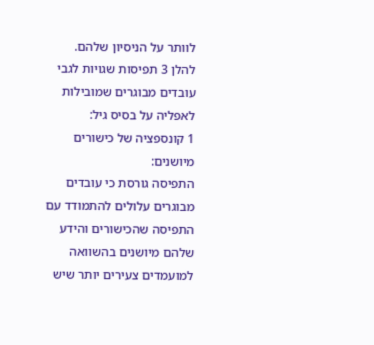לוותר על הניסיון שלהם.
להלן 3 תפיסות שגויות לגבי עובדים מבוגרים שמובילות לאפליה על בסיס גיל:
1 קונספציה של כישורים מיושנים:
התפיסה גורסת כי עובדים מבוגרים עלולים להתמודד עם התפיסה שהכישורים והידע שלהם מיושנים בהשוואה למועמדים צעירים יותר שיש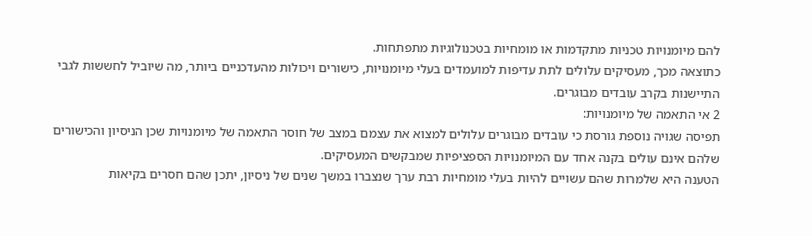להם מיומנויות טכניות מתקדמות או מומחיות בטכנולוגיות מתפתחות.
כתוצאה מכך, מעסיקים עלולים לתת עדיפות למועמדים בעלי מיומנויות, כישורים ויכולות מהעדכניים ביותר, מה שיוביל לחששות לגבי התיישנות בקרב עובדים מבוגרים.
2 אי התאמה של מיומנויות:
תפיסה שגויה נוספת גורסת כי עובדים מבוגרים עלולים למצוא את עצמם במצב של חוסר התאמה של מיומנויות שכן הניסיון והכישורים שלהם אינם עולים בקנה אחד עם המיומנויות הספציפיות שמבקשים המעסיקים.
הטענה היא שלמרות שהם עשויים להיות בעלי מומחיות רבת ערך שנצברו במשך שנים של ניסיון, יתכן שהם חסרים בקיאות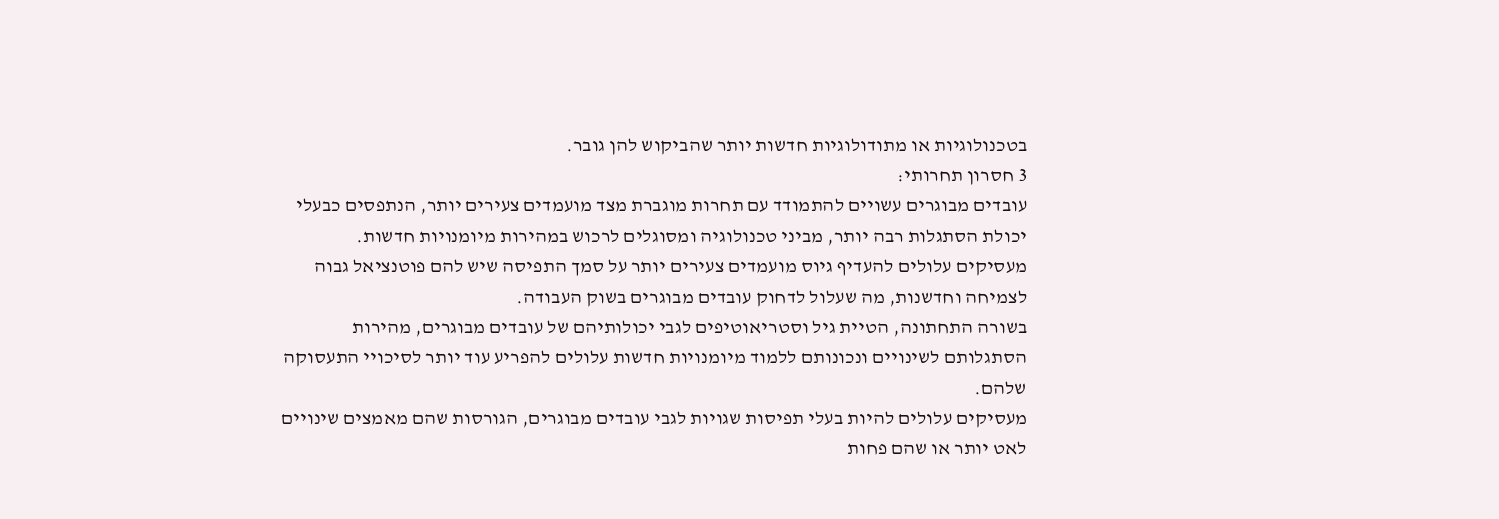בטכנולוגיות או מתודולוגיות חדשות יותר שהביקוש להן גובר.
3 חסרון תחרותי:
עובדים מבוגרים עשויים להתמודד עם תחרות מוגברת מצד מועמדים צעירים יותר, הנתפסים כבעלי יכולת הסתגלות רבה יותר, מביני טכנולוגיה ומסוגלים לרכוש במהירות מיומנויות חדשות.
מעסיקים עלולים להעדיף גיוס מועמדים צעירים יותר על סמך התפיסה שיש להם פוטנציאל גבוה לצמיחה וחדשנות, מה שעלול לדחוק עובדים מבוגרים בשוק העבודה.
בשורה התחתונה, הטיית גיל וסטריאוטיפים לגבי יכולותיהם של עובדים מבוגרים, מהירות הסתגלותם לשינויים ונכונותם ללמוד מיומנויות חדשות עלולים להפריע עוד יותר לסיכויי התעסוקה שלהם.
מעסיקים עלולים להיות בעלי תפיסות שגויות לגבי עובדים מבוגרים, הגורסות שהם מאמצים שינויים לאט יותר או שהם פחות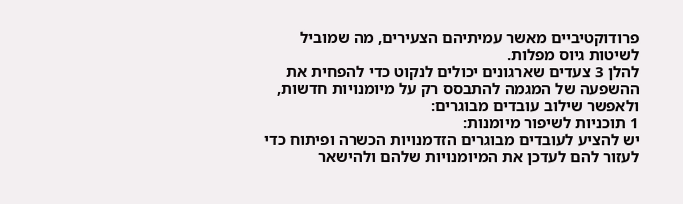פרודוקטיביים מאשר עמיתיהם הצעירים, מה שמוביל לשיטות גיוס מפלות.
להלן 3 צעדים שארגונים יכולים לנקוט כדי להפחית את ההשפעה של המגמה להתבסס רק על מיומנויות חדשות, ולאפשר שילוב עובדים מבוגרים:
1 תוכניות לשיפור מיומנות:
יש להציע לעובדים מבוגרים הזדמנויות הכשרה ופיתוח כדי לעזור להם לעדכן את המיומנויות שלהם ולהישאר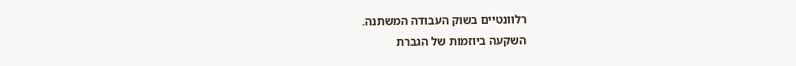רלוונטיים בשוק העבודה המשתנה.
השקעה ביוזמות של הגברת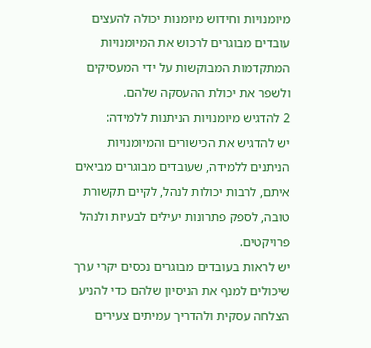מיומנויות וחידוש מיומנות יכולה להעצים עובדים מבוגרים לרכוש את המיומנויות המתקדמות המבוקשות על ידי המעסיקים ולשפר את יכולת ההעסקה שלהם.
2 להדגיש מיומנויות הניתנות ללמידה:
יש להדגיש את הכישורים והמיומנויות הניתנים ללמידה, שעובדים מבוגרים מביאים איתם, לרבות יכולות לנהל, לקיים תקשורת טובה, לספק פתרונות יעילים לבעיות ולנהל פרויקטים.
יש לראות בעובדים מבוגרים נכסים יקרי ערך שיכולים למנף את הניסיון שלהם כדי להניע הצלחה עסקית ולהדריך עמיתים צעירים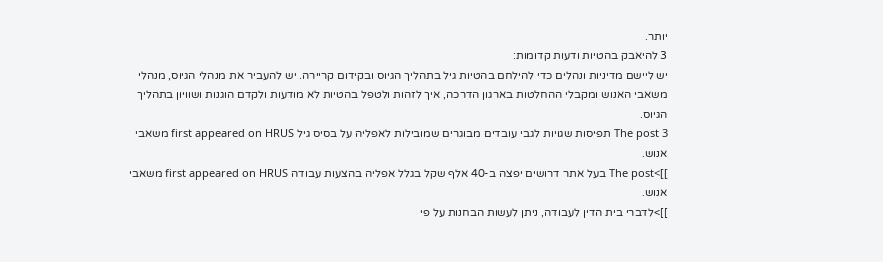יותר.
3 להיאבק בהטיות ודעות קדומות:
יש ליישם מדיניות ונהלים כדי להילחם בהטיות גיל בתהליך הגיוס ובקידום קריירה. יש להעביר את מנהלי הגיוס, מנהלי משאבי האנוש ומקבלי ההחלטות בארגון הדרכה, איך לזהות ולטפל בהטיות לא מודעות ולקדם הוגנות ושוויון בתהליך הגיוס.
The post 3 תפיסות שגויות לגבי עובדים מבוגרים שמובילות לאפליה על בסיס גיל first appeared on HRUS משאבי אנוש.
]]>The post בעל אתר דרושים יפצה ב-40 אלף שקל בגלל אפליה בהצעות עבודה first appeared on HRUS משאבי אנוש.
]]>לדברי בית הדין לעבודה, ניתן לעשות הבחנות על פי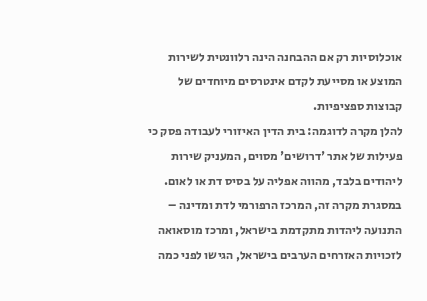אוכלוסיות רק אם ההבחנה הינה רלוונטית לשירות המוצע או מסייעת לקדם אינטרסים מיוחדים של קבוצות ספציפיות.
להלן מקרה לדוגמה: בית הדין האיזורי לעבודה פסק כי פעילות של אתר 'דרושים' מסוים, המעניק שירות ליהודים בלבד, מהווה אפליה על בסיס דת או לאום.
במסגרת מקרה זה, המרכז הרפורמי לדת ומדינה – התנועה ליהדות מתקדמת בישראל, ומרכז מוסאואה לזכויות האזרחים הערבים בישראל, הגישו לפני כמה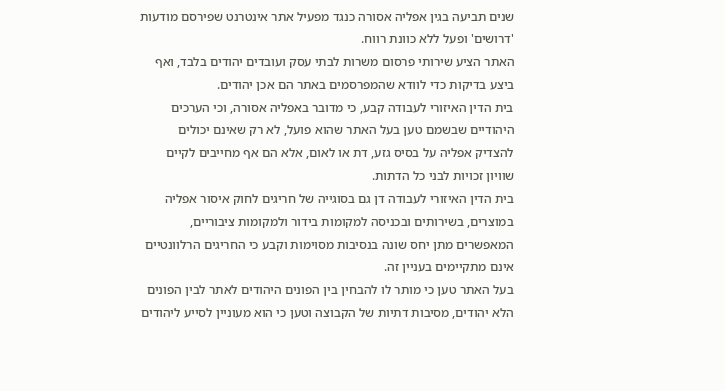שנים תביעה בגין אפליה אסורה כנגד מפעיל אתר אינטרנט שפירסם מודעות 'דרושים' ופעל ללא כוונת רווח.
האתר הציע שירותי פרסום משרות לבתי עסק ועובדים יהודים בלבד, ואף ביצע בדיקות כדי לוודא שהמפרסמים באתר הם אכן יהודים.
בית הדין האיזורי לעבודה קבע, כי מדובר באפליה אסורה, וכי הערכים היהודיים שבשמם טען בעל האתר שהוא פועל, לא רק שאינם יכולים להצדיק אפליה על בסיס גזע, דת או לאום, אלא הם אף מחייבים לקיים שוויון זכויות לבני כל הדתות.
בית הדין האיזורי לעבודה דן גם בסוגייה של חריגים לחוק איסור אפליה במוצרים, בשירותים ובכניסה למקומות בידור ולמקומות ציבוריים, המאפשרים מתן יחס שונה בנסיבות מסוימות וקבע כי החריגים הרלוונטיים אינם מתקיימים בעניין זה.
בעל האתר טען כי מותר לו להבחין בין הפונים היהודים לאתר לבין הפונים הלא יהודים, מסיבות דתיות של הקבוצה וטען כי הוא מעוניין לסייע ליהודים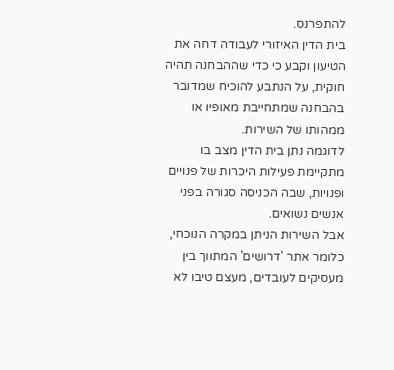להתפרנס.
בית הדין האיזורי לעבודה דחה את הטיעון וקבע כי כדי שההבחנה תהיה חוקית, על הנתבע להוכיח שמדובר בהבחנה שמתחייבת מאופיו או ממהותו של השירות.
לדוגמה נתן בית הדין מצב בו מתקיימת פעילות היכרות של פנויים ופנויות, שבה הכניסה סגורה בפני אנשים נשואים.
אבל השירות הניתן במקרה הנוכחי, כלומר אתר 'דרושים' המתווך בין מעסיקים לעובדים, מעצם טיבו לא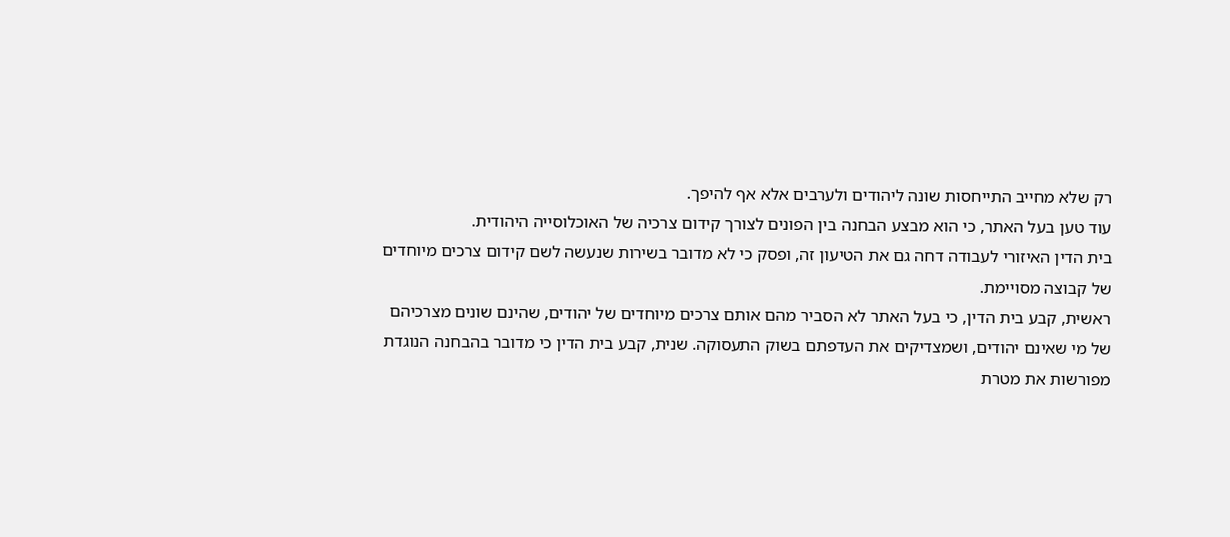רק שלא מחייב התייחסות שונה ליהודים ולערבים אלא אף להיפך.
עוד טען בעל האתר, כי הוא מבצע הבחנה בין הפונים לצורך קידום צרכיה של האוכלוסייה היהודית.
בית הדין האיזורי לעבודה דחה גם את הטיעון זה, ופסק כי לא מדובר בשירות שנעשה לשם קידום צרכים מיוחדים של קבוצה מסויימת.
ראשית, קבע בית הדין, כי בעל האתר לא הסביר מהם אותם צרכים מיוחדים של יהודים, שהינם שונים מצרכיהם של מי שאינם יהודים, ושמצדיקים את העדפתם בשוק התעסוקה. שנית, קבע בית הדין כי מדובר בהבחנה הנוגדת מפורשות את מטרת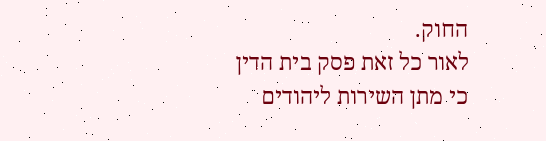החוק.
לאור כל זאת פסק בית הדין כי מתן השירות ליהודים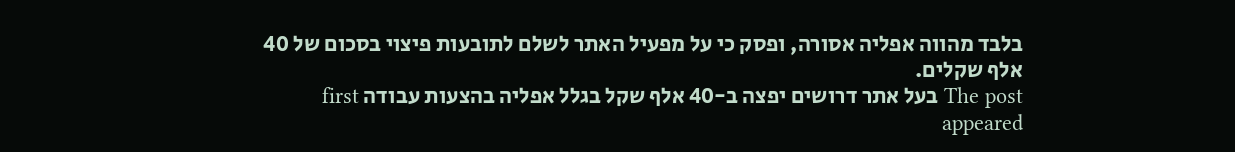בלבד מהווה אפליה אסורה, ופסק כי על מפעיל האתר לשלם לתובעות פיצוי בסכום של 40 אלף שקלים.
The post בעל אתר דרושים יפצה ב-40 אלף שקל בגלל אפליה בהצעות עבודה first appeared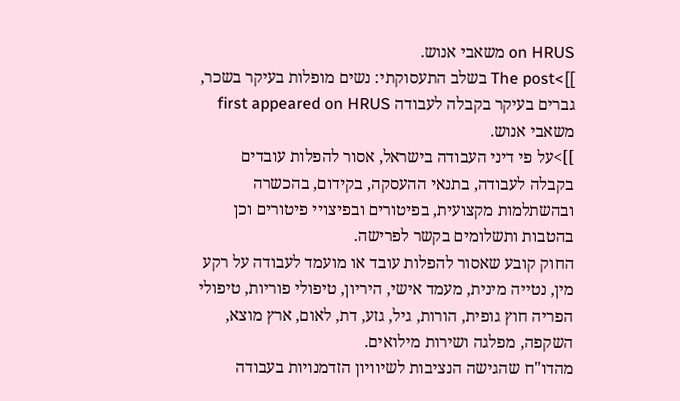on HRUS משאבי אנוש.
]]>The post בשלב התעסוקתי: נשים מופלות בעיקר בשכר, גברים בעיקר בקבלה לעבודה first appeared on HRUS משאבי אנוש.
]]>על פי דיני העבודה בישראל, אסור להפלות עובדים בקבלה לעבודה, בתנאי ההעסקה, בקידום, בהכשרה ובהשתלמות מקצועית, בפיטורים ובפיצויי פיטורים וכן בהטבות ותשלומים בקשר לפרישה.
החוק קובע שאסור להפלות עובד או מועמד לעבודה על רקע מין, נטייה מינית, מעמד אישי, היריון, טיפולי פוריות, טיפולי הפריה חוץ גופית, הורות, גיל, גזע, דת, לאום, ארץ מוצא, השקפה, מפלגה ושירות מילואים.
מהדו"ח שהגישה הנציבות לשיוויון הזדמנויות בעבודה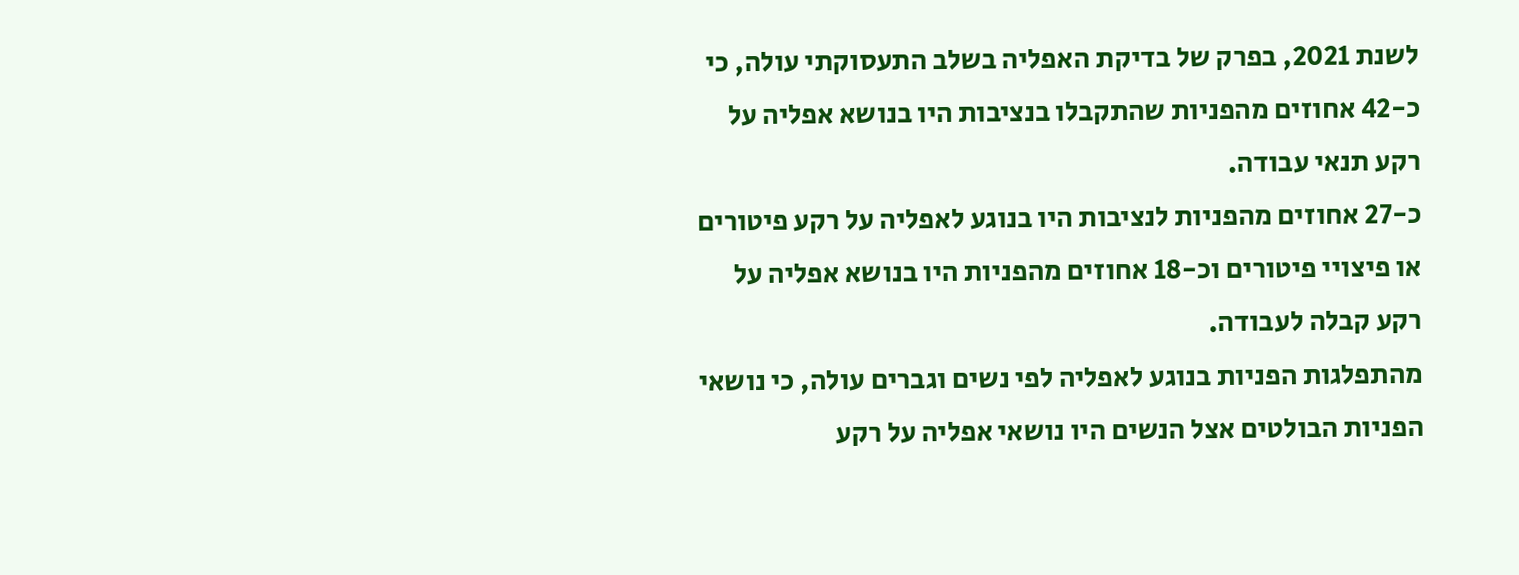לשנת 2021, בפרק של בדיקת האפליה בשלב התעסוקתי עולה, כי כ-42 אחוזים מהפניות שהתקבלו בנציבות היו בנושא אפליה על רקע תנאי עבודה.
כ-27 אחוזים מהפניות לנציבות היו בנוגע לאפליה על רקע פיטורים או פיצויי פיטורים וכ-18 אחוזים מהפניות היו בנושא אפליה על רקע קבלה לעבודה.
מהתפלגות הפניות בנוגע לאפליה לפי נשים וגברים עולה, כי נושאי הפניות הבולטים אצל הנשים היו נושאי אפליה על רקע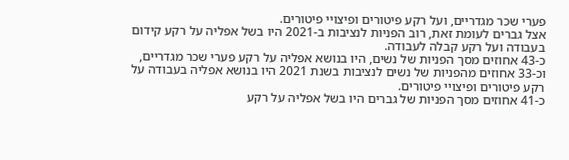פערי שכר מגדריים, ועל רקע פיטורים ופיצויי פיטורים.
אצל גברים לעומת זאת, רוב הפניות לנציבות ב-2021 היו בשל אפליה על רקע קידום בעבודה ועל רקע קבלה לעבודה.
כ-43 אחוזים מסך הפניות של נשים, היו בנושא אפליה על רקע פערי שכר מגדריים, וכ-33 אחוזים מהפניות של נשים לנציבות בשנת 2021 היו בנושא אפליה בעבודה על רקע פיטורים ופיצויי פיטורים.
כ-41 אחוזים מסך הפניות של גברים היו בשל אפליה על רקע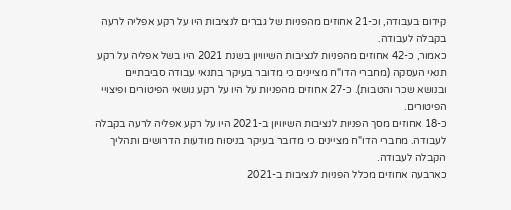קידום בעבודה, וכ-21 אחוזים מהפניות של גברים לנציבות היו על רקע אפליה לרעה בקבלה לעבודה.
כאמור, כ-42 אחוזים מהפניות לנציבות השיוויון בשנת 2021 היו בשל אפליה על רקע תנאי העסקה (מחברי הדו"ח מציינים כי מדובר בעיקר בתנאי עבודה סביבתיים ובנושא שכר והטבות). כ-27 אחוזים מהפניות על היו על רקע נושאי הפיטורים ופיצויי הפיטורים.
כ-18 אחוזים מסך הפניות לנציבות השיוויון ב-2021 היו על רקע אפליה לרעה בקבלה לעבודה. מחברי הדו"ח מציינים כי מדובר בעיקר בניסוח מודעות הדרושים ותהליך הקבלה לעבודה.
כארבעה אחוזים מכלל הפניות לנציבות ב-2021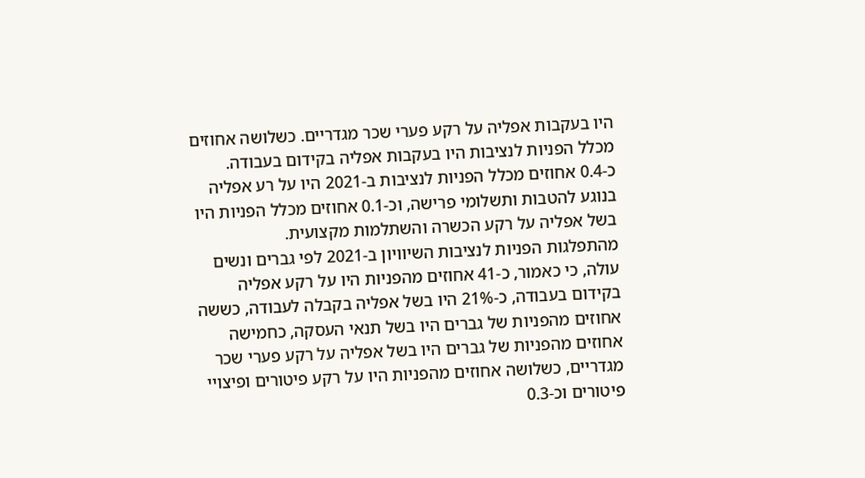היו בעקבות אפליה על רקע פערי שכר מגדריים. כשלושה אחוזים מכלל הפניות לנציבות היו בעקבות אפליה בקידום בעבודה.
כ-0.4 אחוזים מכלל הפניות לנציבות ב-2021 היו על רע אפליה בנוגע להטבות ותשלומי פרישה, וכ-0.1 אחוזים מכלל הפניות היו בשל אפליה על רקע הכשרה והשתלמות מקצועית.
מהתפלגות הפניות לנציבות השיוויון ב-2021 לפי גברים ונשים עולה, כי כאמור, כ-41 אחוזים מהפניות היו על רקע אפליה בקידום בעבודה, כ-21% היו בשל אפליה בקבלה לעבודה, כששה אחוזים מהפניות של גברים היו בשל תנאי העסקה, כחמישה אחוזים מהפניות של גברים היו בשל אפליה על רקע פערי שכר מגדריים, כשלושה אחוזים מהפניות היו על רקע פיטורים ופיצויי פיטורים וכ-0.3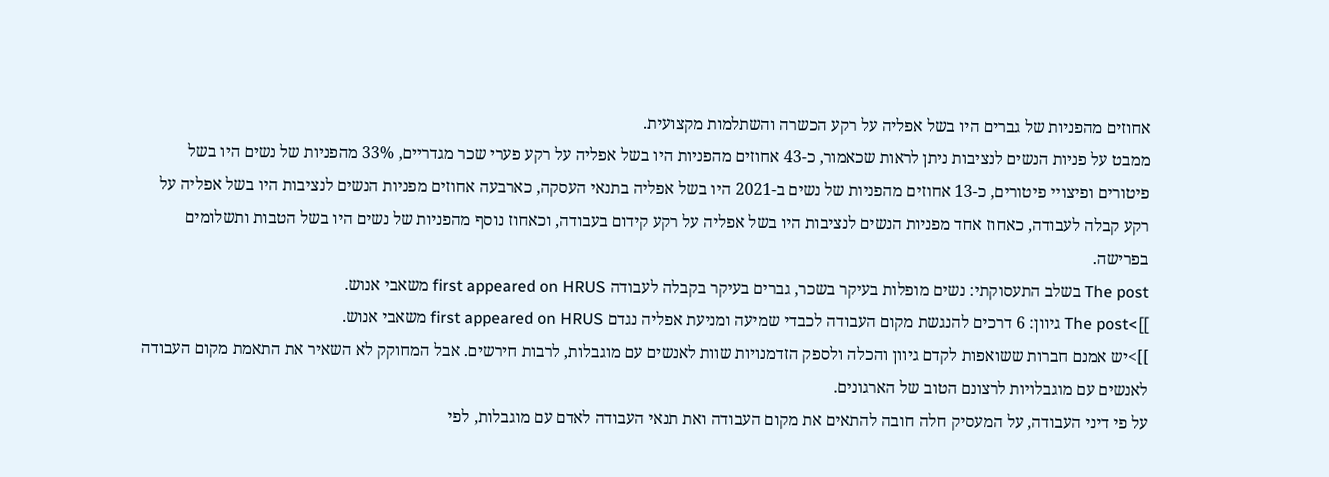אחוזים מהפניות של גברים היו בשל אפליה על רקע הכשרה והשתלמות מקצועית.
ממבט על פניות הנשים לנציבות ניתן לראות שכאמור, כ-43 אחוזים מהפניות היו בשל אפליה על רקע פערי שכר מגדריים, 33% מהפניות של נשים היו בשל פיטורים ופיצויי פיטורים, כ-13 אחוזים מהפניות של נשים ב-2021 היו בשל אפליה בתנאי העסקה, כארבעה אחוזים מפניות הנשים לנציבות היו בשל אפליה על רקע קבלה לעבודה, כאחוז אחד מפניות הנשים לנציבות היו בשל אפליה על רקע קידום בעבודה, וכאחוז נוסף מהפניות של נשים היו בשל הטבות ותשלומים בפרישה.
The post בשלב התעסוקתי: נשים מופלות בעיקר בשכר, גברים בעיקר בקבלה לעבודה first appeared on HRUS משאבי אנוש.
]]>The post גיוון: 6 דרכים להנגשת מקום העבודה לכבדי שמיעה ומניעת אפליה נגדם first appeared on HRUS משאבי אנוש.
]]>יש אמנם חברות ששואפות לקדם גיוון והכלה ולספק הזדמנויות שוות לאנשים עם מוגבלות, לרבות חירשים. אבל המחוקק לא השאיר את התאמת מקום העבודה לאנשים עם מוגבלויות לרצונם הטוב של הארגונים.
על פי דיני העבודה, על המעסיק חלה חובה להתאים את מקום העבודה ואת תנאי העבודה לאדם עם מוגבלות, לפי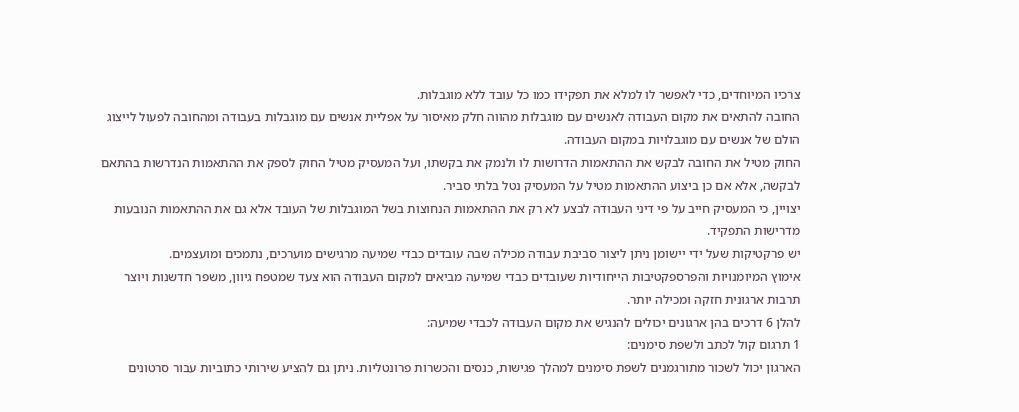צרכיו המיוחדים, כדי לאפשר לו למלא את תפקידו כמו כל עובד ללא מוגבלות.
החובה להתאים את מקום העבודה לאנשים עם מוגבלות מהווה חלק מאיסור על אפליית אנשים עם מוגבלות בעבודה ומהחובה לפעול לייצוג הולם של אנשים עם מוגבלויות במקום העבודה.
החוק מטיל את החובה לבקש את ההתאמות הדרושות לו ולנמק את בקשתו, ועל המעסיק מטיל החוק לספק את ההתאמות הנדרשות בהתאם לבקשה, אלא אם כן ביצוע ההתאמות מטיל על המעסיק נטל בלתי סביר.
יצויין, כי המעסיק חייב על פי דיני העבודה לבצע לא רק את ההתאמות הנחוצות בשל המוגבלות של העובד אלא גם את ההתאמות הנובעות מדרישות התפקיד.
יש פרקטיקות שעל ידי יישומן ניתן ליצור סביבת עבודה מכילה שבה עובדים כבדי שמיעה מרגישים מוערכים, נתמכים ומועצמים.
אימוץ המיומנויות והפרספקטיבות הייחודיות שעובדים כבדי שמיעה מביאים למקום העבודה הוא צעד שמטפח גיוון, משפר חדשנות ויוצר תרבות ארגונית חזקה ומכילה יותר.
להלן 6 דרכים בהן ארגונים יכולים להנגיש את מקום העבודה לכבדי שמיעה:
1 תרגום קול לכתב ולשפת סימנים:
הארגון יכול לשכור מתורגמנים לשפת סימנים למהלך פגישות, כנסים והכשרות פרונטליות. ניתן גם להציע שירותי כתוביות עבור סרטונים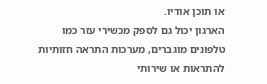או תוכן אודיו.
הארגון יכול גם לספק מכשירי עזר כמו טלפונים מוגברים, מערכות התראה חזותיות להתראות או שירותי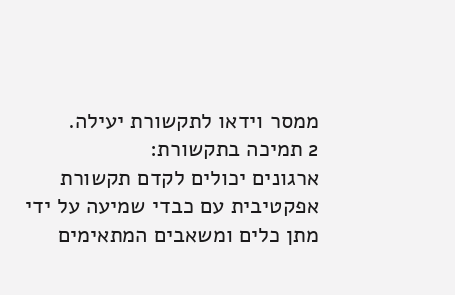ממסר וידאו לתקשורת יעילה.
2 תמיכה בתקשורת:
ארגונים יכולים לקדם תקשורת אפקטיבית עם כבדי שמיעה על ידי מתן כלים ומשאבים המתאימים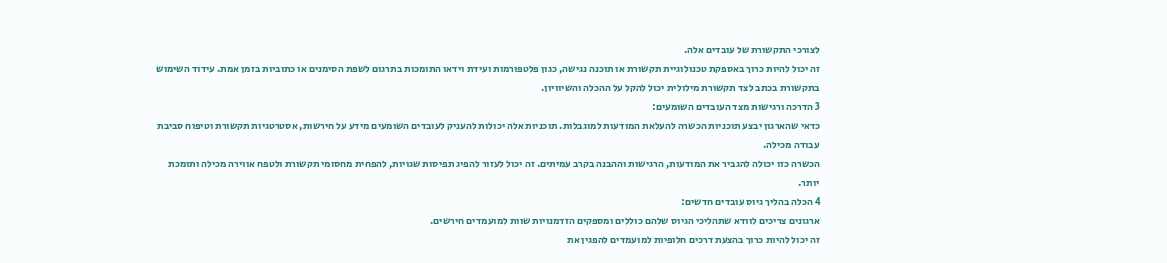לצורכי התקשורת של עובדים אלה.
זה יכול להיות כרוך באספקת טכנולוגיית תקשורת או תוכנה נגישה, כגון פלטפורמות ועידת וידאו התומכות בתרגום לשפת הסימנים או כתוביות בזמן אמת. עידוד השימוש בתקשורת בכתב לצד תקשורת מילולית יכול להקל על ההכלה והשיוויון.
3 הדרכה ורגישות מצד העובדים השומעים:
כדאי שהארגון יבצע תוכניות הכשרה להעלאת המודעות למוגבלות. תוכניות אלה יכולות להעניק לעובדים השומעים מידע על חירשות, אסטרטגיות תקשורת וטיפוח סביבת עבודה מכילה.
הכשרה כזו יכולה להגביר את המודעות, הרגישות וההבנה בקרב עמיתים. זה יכול לעזור להפיג תפיסות שגויות, להפחית מחסומי תקשורת ולטפח אווירה מכילה ותומכת יותר.
4 הכלה בהליך גיוס עובדים חדשים:
ארגונים צריכים לוודא שתהליכי הגיוס שלהם כוללים ומספקים הזדמנויות שוות למועמדים חירשים.
זה יכול להיות כרוך בהצעת דרכים חלופיות למועמדים להפגין את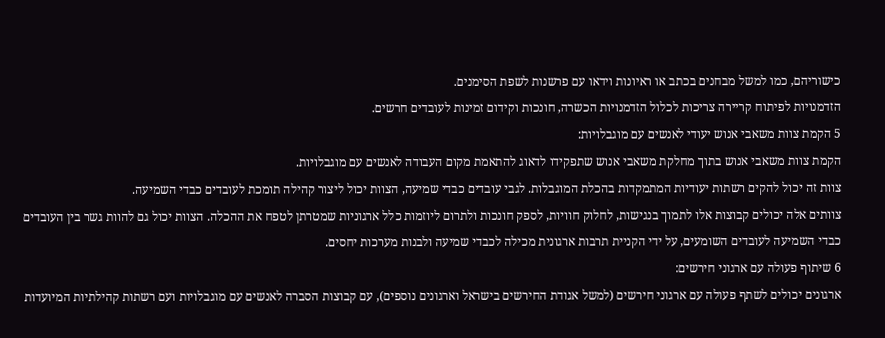כישוריהם, כמו למשל מבחנים בכתב או ראיונות וידאו עם פרשנות לשפת הסימנים.
הזדמנויות לפיתוח קריירה צריכות לכלול הזדמנויות הכשרה, חונכות וקידום זמינות לעובדים חרשים.
5 הקמת צוות משאבי אנוש יעודי לאנשים עם מוגבלויות:
הקמת צוות משאבי אנוש בתוך מחלקת משאבי אנוש שתפקידו לדאוג להתאמת מקום העבודה לאנשים עם מוגבלויות.
צוות זה יכול להקים רשתות יעודיות המתמקדות בהכלת המוגבלות. לגבי עובדים כבדי שמיעה, הצוות יכול ליצור קהילה תומכת לעובדים כבדי השמיעה.
צוותים אלה יכולים קבוצות אלו לתמוך בנגישות, לחלוק חוויות, לספק חונכות ולתרום ליוזמות כלל ארגוניות שמטרתן לטפח את ההכלה. הצוות יכול גם להוות גשר בין העובדים כבדי השמיעה לעובדים השומעים, על ידי הקניית תרבות ארגונית מכילה לכבדי שמיעה ולבנות מערכות יחסים.
6 שיתוף פעולה עם ארגוני חירשים:
ארגונים יכולים לשתף פעולה עם ארגוני חירשים (למשל אגודת החירשים בישראל וארגונים נוספים), עם קבוצות הסברה לאנשים עם מוגבלויות ועם רשתות קהילתיות המיועדות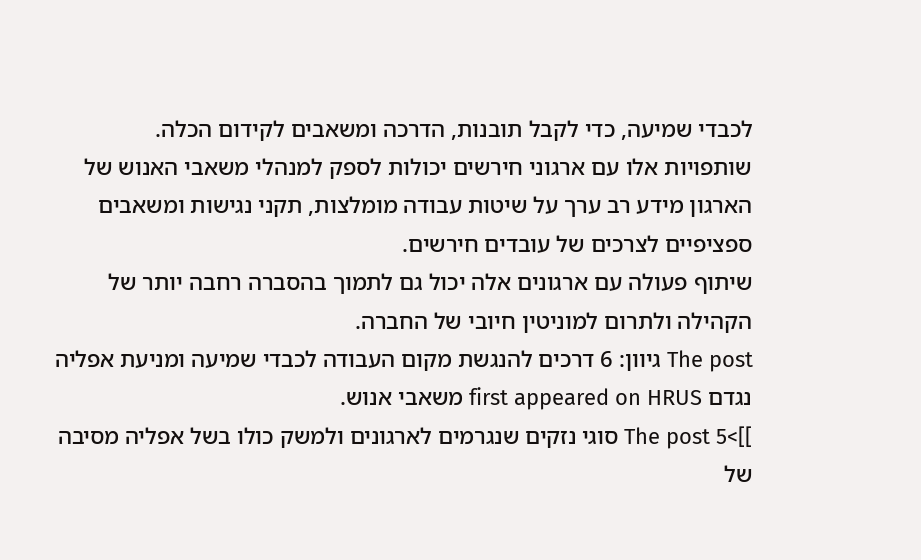לכבדי שמיעה, כדי לקבל תובנות, הדרכה ומשאבים לקידום הכלה.
שותפויות אלו עם ארגוני חירשים יכולות לספק למנהלי משאבי האנוש של הארגון מידע רב ערך על שיטות עבודה מומלצות, תקני נגישות ומשאבים ספציפיים לצרכים של עובדים חירשים.
שיתוף פעולה עם ארגונים אלה יכול גם לתמוך בהסברה רחבה יותר של הקהילה ולתרום למוניטין חיובי של החברה.
The post גיוון: 6 דרכים להנגשת מקום העבודה לכבדי שמיעה ומניעת אפליה נגדם first appeared on HRUS משאבי אנוש.
]]>The post 5 סוגי נזקים שנגרמים לארגונים ולמשק כולו בשל אפליה מסיבה של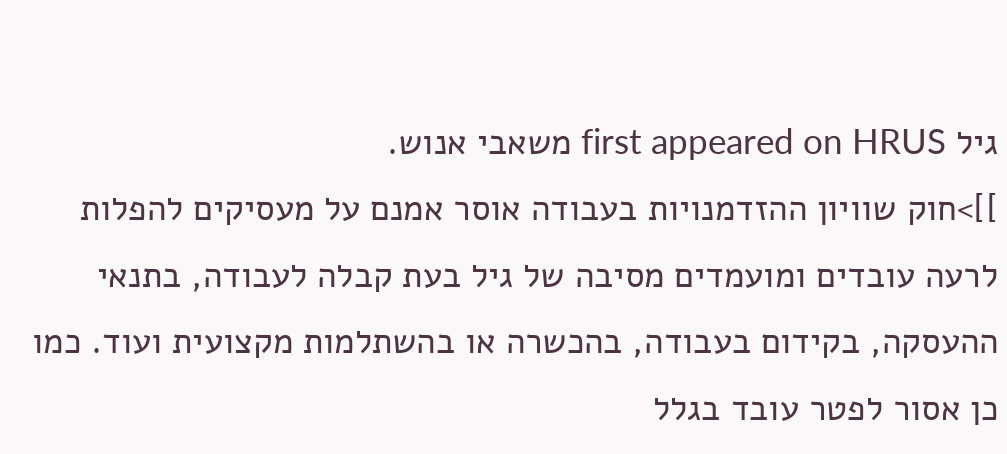גיל first appeared on HRUS משאבי אנוש.
]]>חוק שוויון ההזדמנויות בעבודה אוסר אמנם על מעסיקים להפלות לרעה עובדים ומועמדים מסיבה של גיל בעת קבלה לעבודה, בתנאי ההעסקה, בקידום בעבודה, בהכשרה או בהשתלמות מקצועית ועוד. כמו כן אסור לפטר עובד בגלל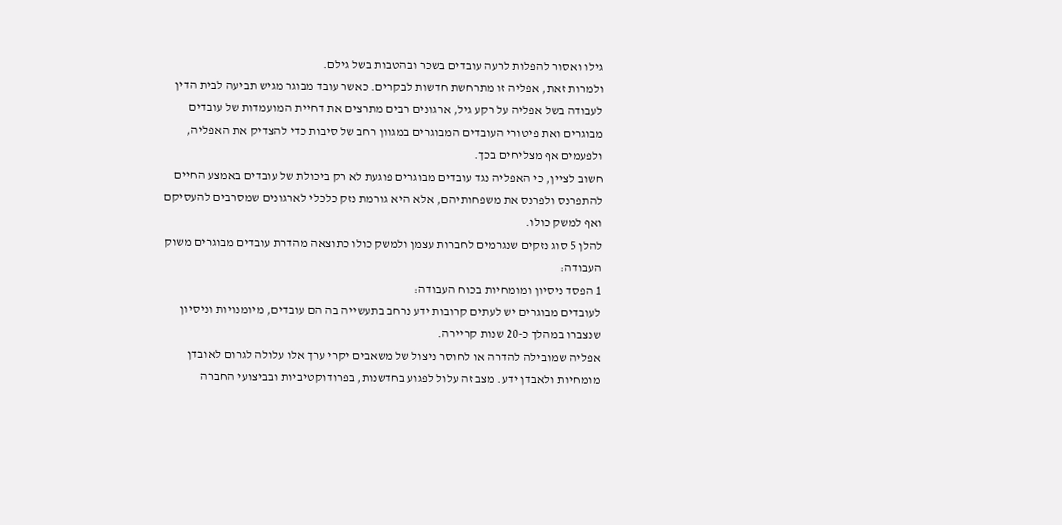גילו ואסור להפלות לרעה עובדים בשכר ובהטבות בשל גילם.
ולמרות זאת, אפליה זו מתרחשת חדשות לבקרים. כאשר עובד מבוגר מגיש תביעה לבית הדין לעבודה בשל אפליה על רקע גיל, ארגונים רבים מתרצים את דחיית המועמדות של עובדים מבוגרים ואת פיטורי העובדים המבוגרים במגוון רחב של סיבות כדי להצדיק את האפליה, ולפעמים אף מצליחים בכך.
חשוב לציין, כי האפליה נגד עובדים מבוגרים פוגעת לא רק ביכולת של עובדים באמצע החיים להתפרנס ולפרנס את משפחותיהם, אלא היא גורמת נזק כלכלי לארגונים שמסרבים להעסיקם ואף למשק כולו.
להלן 5 סוג נזקים שנגרמים לחברות עצמן ולמשק כולו כתוצאה מהדרת עובדים מבוגרים משוק העבודה:
1 הפסד ניסיון ומומחיות בכוח העבודה:
לעובדים מבוגרים יש לעתים קרובות ידע נרחב בתעשייה בה הם עובדים, מיומנויות וניסיון שנצברו במהלך כ-20 שנות קריירה.
אפליה שמובילה להדרה או לחוסר ניצול של משאבים יקרי ערך אלו עלולה לגרום לאובדן מומחיות ולאבדן ידע. מצב זה עלול לפגוע בחדשנות, בפרודוקטיביות ובביצועי החברה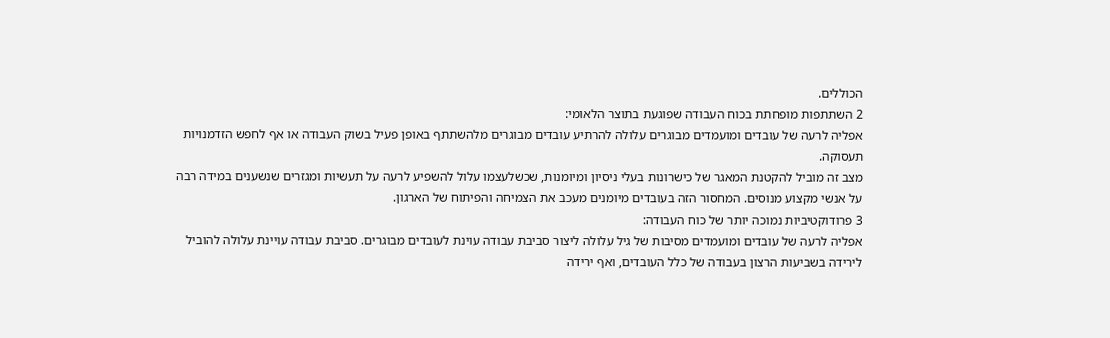הכוללים.
2 השתתפות מופחתת בכוח העבודה שפוגעת בתוצר הלאומי:
אפליה לרעה של עובדים ומועמדים מבוגרים עלולה להרתיע עובדים מבוגרים מלהשתתף באופן פעיל בשוק העבודה או אף לחפש הזדמנויות תעסוקה.
מצב זה מוביל להקטנת המאגר של כישרונות בעלי ניסיון ומיומנות, שכשלעצמו עלול להשפיע לרעה על תעשיות ומגזרים שנשענים במידה רבה על אנשי מקצוע מנוסים. המחסור הזה בעובדים מיומנים מעכב את הצמיחה והפיתוח של הארגון.
3 פרודוקטיביות נמוכה יותר של כוח העבודה:
אפליה לרעה של עובדים ומועמדים מסיבות של גיל עלולה ליצור סביבת עבודה עוינת לעובדים מבוגרים. סביבת עבודה עויינת עלולה להוביל לירידה בשביעות הרצון בעבודה של כלל העובדים, ואף ירידה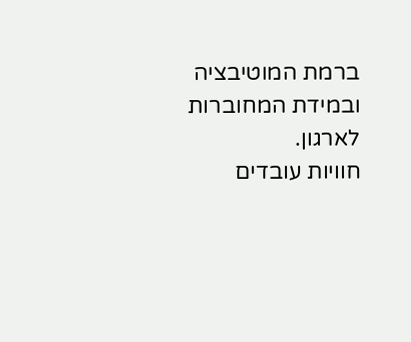ברמת המוטיבציה ובמידת המחוברות לארגון.
חוויות עובדים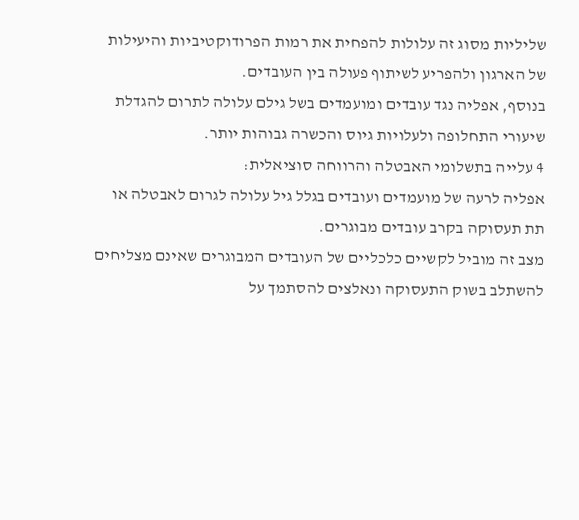שליליות מסוג זה עלולות להפחית את רמות הפרודוקטיביות והיעילות של הארגון ולהפריע לשיתוף פעולה בין העובדים.
בנוסף, אפליה נגד עובדים ומועמדים בשל גילם עלולה לתרום להגדלת שיעורי התחלופה ולעלויות גיוס והכשרה גבוהות יותר.
4 עלייה בתשלומי האבטלה והרווחה סוציאלית:
אפליה לרעה של מועמדים ועובדים בגלל גיל עלולה לגרום לאבטלה או תת תעסוקה בקרב עובדים מבוגרים.
מצב זה מוביל לקשיים כלכליים של העובדים המבוגרים שאינם מצליחים להשתלב בשוק התעסוקה ונאלצים להסתמך על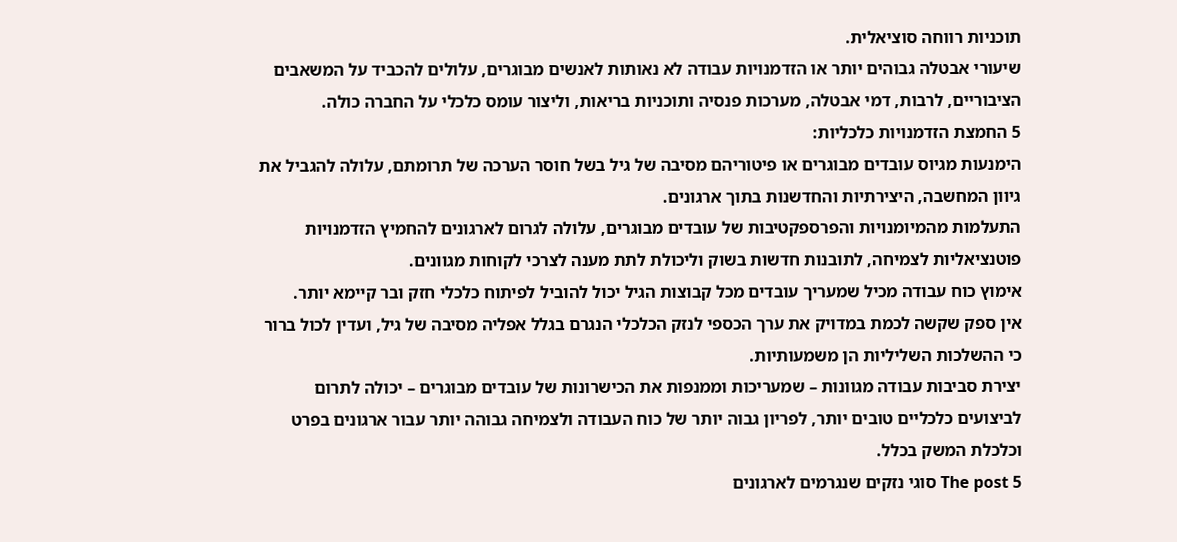תוכניות רווחה סוציאלית.
שיעורי אבטלה גבוהים יותר או הזדמנויות עבודה לא נאותות לאנשים מבוגרים, עלולים להכביד על המשאבים הציבוריים, לרבות, דמי אבטלה, מערכות פנסיה ותוכניות בריאות, וליצור עומס כלכלי על החברה כולה.
5 החמצת הזדמנויות כלכליות:
הימנעות מגיוס עובדים מבוגרים או פיטוריהם מסיבה של גיל בשל חוסר הערכה של תרומתם, עלולה להגביל את גיוון המחשבה, היצירתיות והחדשנות בתוך ארגונים.
התעלמות מהמיומנויות והפרספקטיבות של עובדים מבוגרים, עלולה לגרום לארגונים להחמיץ הזדמנויות פוטנציאליות לצמיחה, לתובנות חדשות בשוק וליכולת לתת מענה לצרכי לקוחות מגוונים.
אימוץ כוח עבודה מכיל שמעריך עובדים מכל קבוצות הגיל יכול להוביל לפיתוח כלכלי חזק ובר קיימא יותר.
אין ספק שקשה לכמת במדויק את ערך הכספי לנזק הכלכלי הנגרם בגלל אפליה מסיבה של גיל, ועדין לכול ברור כי ההשלכות השליליות הן משמעותיות.
יצירת סביבות עבודה מגוונות – שמעריכות וממנפות את הכישרונות של עובדים מבוגרים – יכולה לתרום לביצועים כלכליים טובים יותר, לפריון גבוה יותר של כוח העבודה ולצמיחה גבוהה יותר עבור ארגונים בפרט וכלכלת המשק בכלל.
The post 5 סוגי נזקים שנגרמים לארגונים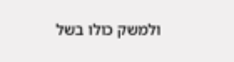ולמשק כולו בשל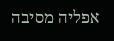אפליה מסיבה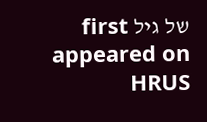של גיל first appeared on HRUS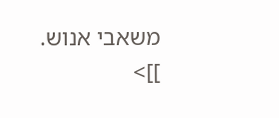משאבי אנוש.
]]>